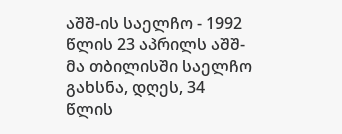აშშ-ის საელჩო - 1992 წლის 23 აპრილს აშშ-მა თბილისში საელჩო გახსნა, დღეს, 34 წლის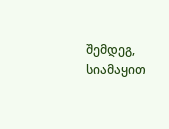შემდეგ, სიამაყით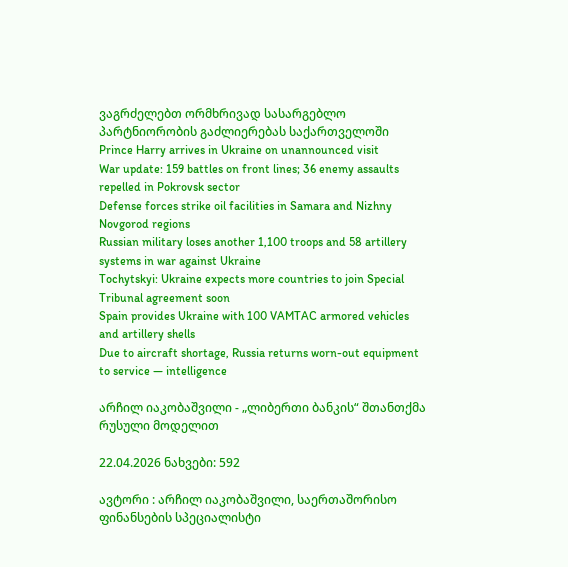ვაგრძელებთ ორმხრივად სასარგებლო პარტნიორობის გაძლიერებას საქართველოში
Prince Harry arrives in Ukraine on unannounced visit
War update: 159 battles on front lines; 36 enemy assaults repelled in Pokrovsk sector
Defense forces strike oil facilities in Samara and Nizhny Novgorod regions
Russian military loses another 1,100 troops and 58 artillery systems in war against Ukraine
Tochytskyi: Ukraine expects more countries to join Special Tribunal agreement soon
Spain provides Ukraine with 100 VAMTAC armored vehicles and artillery shells
Due to aircraft shortage, Russia returns worn-out equipment to service — intelligence

არჩილ იაკობაშვილი - „ლიბერთი ბანკის“ შთანთქმა რუსული მოდელით

22.04.2026 ნახვები: 592

ავტორი : არჩილ იაკობაშვილი, საერთაშორისო ფინანსების სპეციალისტი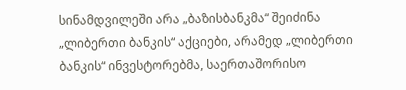სინამდვილეში არა „ბაზისბანკმა“ შეიძინა „ლიბერთი ბანკის“ აქციები, არამედ „ლიბერთი ბანკის“ ინვესტორებმა, საერთაშორისო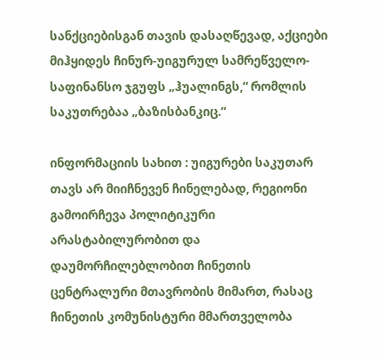სანქციებისგან თავის დასაღწევად, აქციები მიჰყიდეს ჩინურ-უიგურულ სამრეწველო-საფინანსო ჯგუფს „ჰუალინგს,“ რომლის საკუთრებაა „ბაზისბანკიც.“

ინფორმაციის სახით : უიგურები საკუთარ თავს არ მიიჩნევენ ჩინელებად, რეგიონი გამოირჩევა პოლიტიკური არასტაბილურობით და დაუმორჩილებლობით ჩინეთის ცენტრალური მთავრობის მიმართ, რასაც ჩინეთის კომუნისტური მმართველობა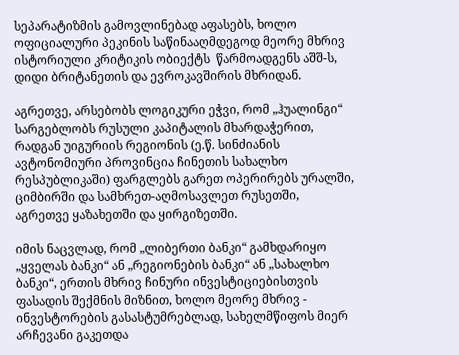სეპარატიზმის გამოვლინებად აფასებს, ხოლო ოფიციალური პეკინის საწინააღმდეგოდ მეორე მხრივ ისტორიული კრიტიკის ობიექტს  წარმოადგენს აშშ-ს, დიდი ბრიტანეთის და ევროკავშირის მხრიდან.

აგრეთვე, არსებობს ლოგიკური ეჭვი, რომ „ჰუალინგი“ სარგებლობს რუსული კაპიტალის მხარდაჭერით, რადგან უიგურიის რეგიონის (ე.წ. სინძიანის ავტონომიური პროვინცია ჩინეთის სახალხო რესპუბლიკაში) ფარგლებს გარეთ ოპერირებს ურალში, ციმბირში და სამხრეთ-აღმოსავლეთ რუსეთში, აგრეთვე ყაზახეთში და ყირგიზეთში.

იმის ნაცვლად, რომ „ლიბერთი ბანკი“ გამხდარიყო „ყველას ბანკი“ ან „რეგიონების ბანკი“ ან „სახალხო ბანკი“, ერთის მხრივ ჩინური ინვესტიციებისთვის ფასადის შექმნის მიზნით, ხოლო მეორე მხრივ - ინვესტორების გასასტუმრებლად, სახელმწიფოს მიერ არჩევანი გაკეთდა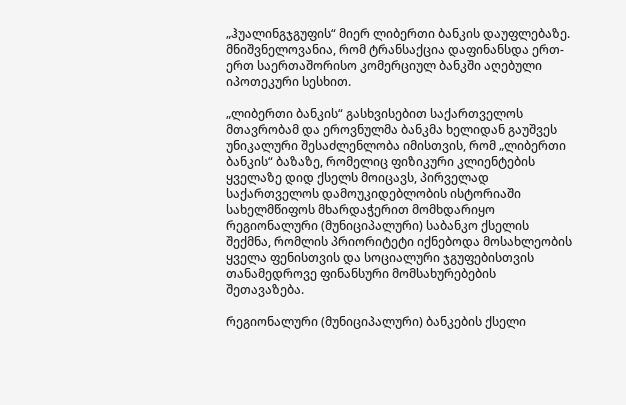„ჰუალინგჯგუფის“ მიერ ლიბერთი ბანკის დაუფლებაზე. მნიშვნელოვანია, რომ ტრანსაქცია დაფინანსდა ერთ-ერთ საერთაშორისო კომერციულ ბანკში აღებული იპოთეკური სესხით.

„ლიბერთი ბანკის“ გასხვისებით საქართველოს მთავრობამ და ეროვნულმა ბანკმა ხელიდან გაუშვეს უნიკალური შესაძლენლობა იმისთვის, რომ „ლიბერთი ბანკის“ ბაზაზე, რომელიც ფიზიკური კლიენტების ყველაზე დიდ ქსელს მოიცავს, პირველად საქართველოს დამოუკიდებლობის ისტორიაში სახელმწიფოს მხარდაჭერით მომხდარიყო რეგიონალური (მუნიციპალური) საბანკო ქსელის შექმნა, რომლის პრიორიტეტი იქნებოდა მოსახლეობის ყველა ფენისთვის და სოციალური ჯგუფებისთვის თანამედროვე ფინანსური მომსახურებების შეთავაზება.

რეგიონალური (მუნიციპალური) ბანკების ქსელი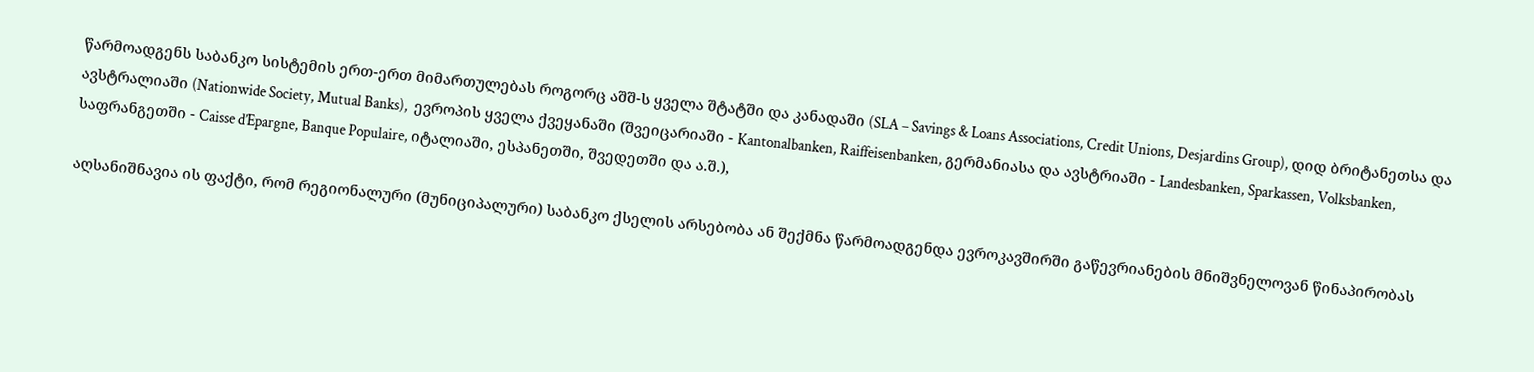წარმოადგენს საბანკო სისტემის ერთ-ერთ მიმართულებას როგორც აშშ-ს ყველა შტატში და კანადაში (SLA – Savings & Loans Associations, Credit Unions, Desjardins Group), დიდ ბრიტანეთსა და ავსტრალიაში (Nationwide Society, Mutual Banks),  ევროპის ყველა ქვეყანაში (შვეიცარიაში - Kantonalbanken, Raiffeisenbanken, გერმანიასა და ავსტრიაში - Landesbanken, Sparkassen, Volksbanken, საფრანგეთში - Caisse d’Epargne, Banque Populaire, იტალიაში, ესპანეთში, შვედეთში და ა.შ.),

აღსანიშნავია ის ფაქტი, რომ რეგიონალური (მუნიციპალური) საბანკო ქსელის არსებობა ან შექმნა წარმოადგენდა ევროკავშირში გაწევრიანების მნიშვნელოვან წინაპირობას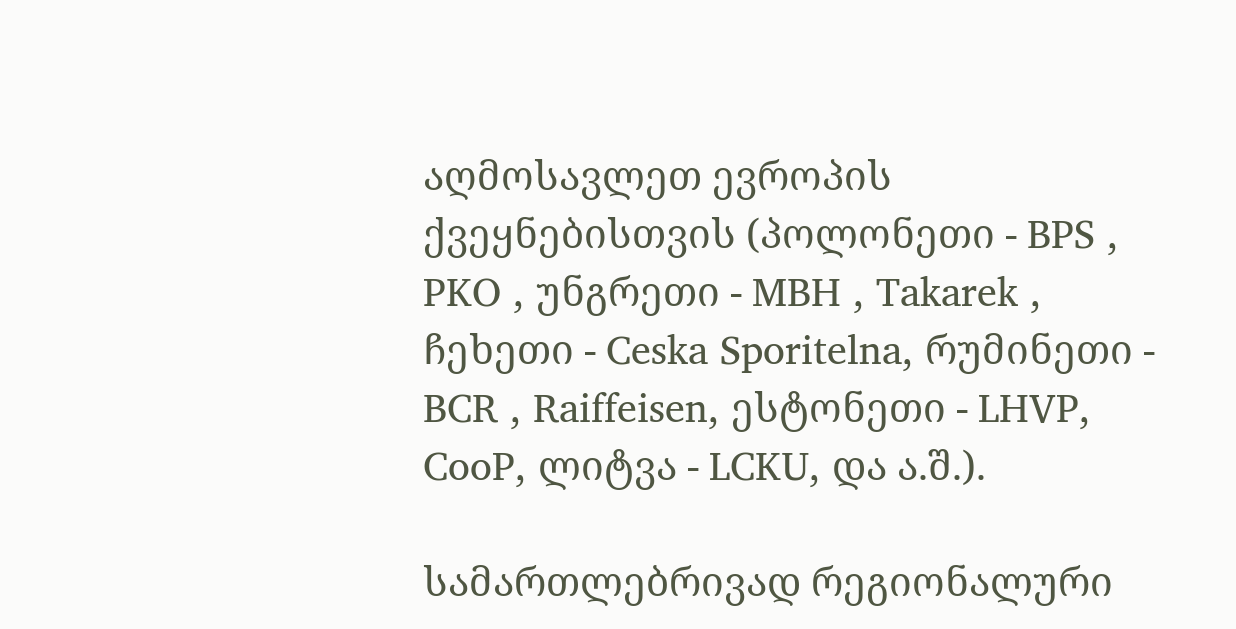აღმოსავლეთ ევროპის ქვეყნებისთვის (პოლონეთი - BPS , PKO , უნგრეთი - MBH , Takarek , ჩეხეთი - Ceska Sporitelna, რუმინეთი - BCR , Raiffeisen, ესტონეთი - LHVP, CooP, ლიტვა - LCKU, და ა.შ.).

სამართლებრივად რეგიონალური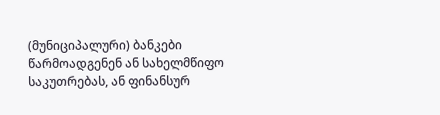(მუნიციპალური) ბანკები წარმოადგენენ ან სახელმწიფო საკუთრებას, ან ფინანსურ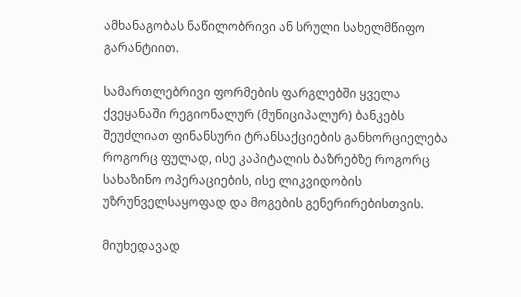ამხანაგობას ნაწილობრივი ან სრული სახელმწიფო გარანტიით.

სამართლებრივი ფორმების ფარგლებში ყველა ქვეყანაში რეგიონალურ (მუნიციპალურ) ბანკებს შეუძლიათ ფინანსური ტრანსაქციების განხორციელება როგორც ფულად, ისე კაპიტალის ბაზრებზე როგორც სახაზინო ოპერაციების, ისე ლიკვიდობის უზრუნველსაყოფად და მოგების გენერირებისთვის.

მიუხედავად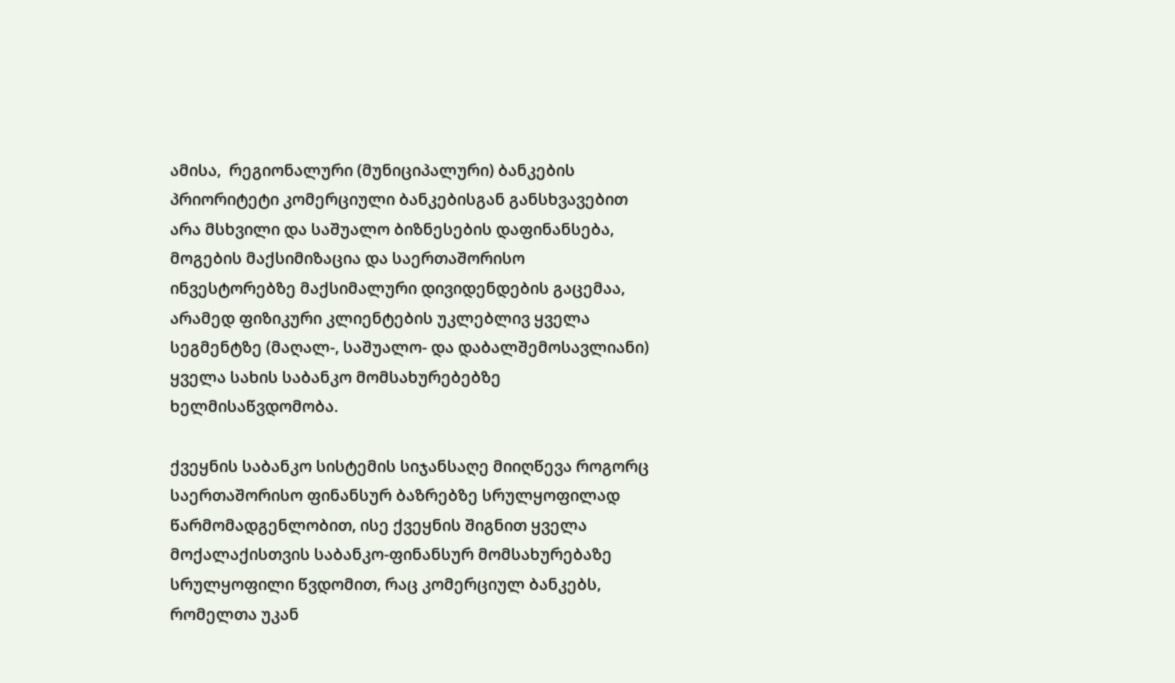ამისა,  რეგიონალური (მუნიციპალური) ბანკების პრიორიტეტი კომერციული ბანკებისგან განსხვავებით არა მსხვილი და საშუალო ბიზნესების დაფინანსება, მოგების მაქსიმიზაცია და საერთაშორისო ინვესტორებზე მაქსიმალური დივიდენდების გაცემაა, არამედ ფიზიკური კლიენტების უკლებლივ ყველა სეგმენტზე (მაღალ-, საშუალო- და დაბალშემოსავლიანი) ყველა სახის საბანკო მომსახურებებზე ხელმისაწვდომობა.

ქვეყნის საბანკო სისტემის სიჯანსაღე მიიღწევა როგორც საერთაშორისო ფინანსურ ბაზრებზე სრულყოფილად წარმომადგენლობით, ისე ქვეყნის შიგნით ყველა მოქალაქისთვის საბანკო-ფინანსურ მომსახურებაზე სრულყოფილი წვდომით, რაც კომერციულ ბანკებს, რომელთა უკან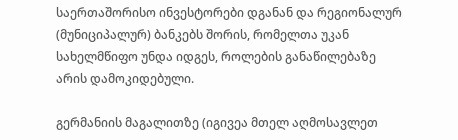საერთაშორისო ინვესტორები დგანან და რეგიონალურ (მუნიციპალურ) ბანკებს შორის, რომელთა უკან სახელმწიფო უნდა იდგეს, როლების განაწილებაზე არის დამოკიდებული.

გერმანიის მაგალითზე (იგივეა მთელ აღმოსავლეთ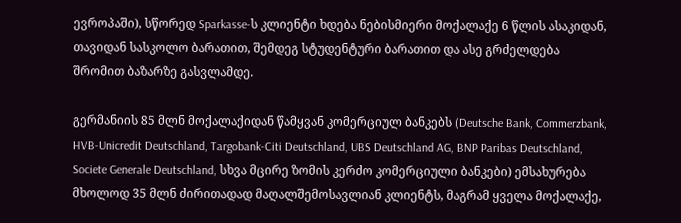ევროპაში), სწორედ Sparkasse-ს კლიენტი ხდება ნებისმიერი მოქალაქე 6 წლის ასაკიდან, თავიდან სასკოლო ბარათით, შემდეგ სტუდენტური ბარათით და ასე გრძელდება შრომით ბაზარზე გასვლამდე.

გერმანიის 85 მლნ მოქალაქიდან წამყვან კომერციულ ბანკებს (Deutsche Bank, Commerzbank, HVB-Unicredit Deutschland, Targobank-Citi Deutschland, UBS Deutschland AG, BNP Paribas Deutschland, Societe Generale Deutschland, სხვა მცირე ზომის კერძო კომერციული ბანკები) ემსახურება მხოლოდ 35 მლნ ძირითადად მაღალშემოსავლიან კლიენტს, მაგრამ ყველა მოქალაქე,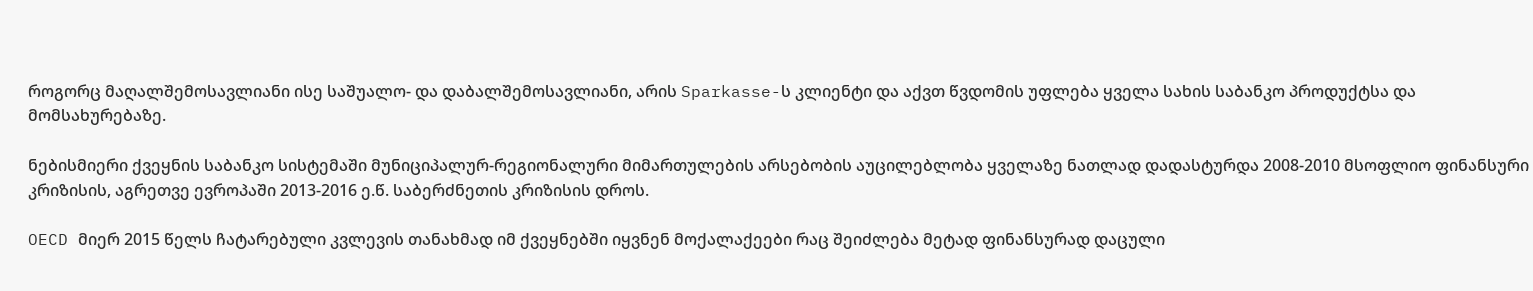როგორც მაღალშემოსავლიანი ისე საშუალო- და დაბალშემოსავლიანი, არის Sparkasse-ს კლიენტი და აქვთ წვდომის უფლება ყველა სახის საბანკო პროდუქტსა და მომსახურებაზე.

ნებისმიერი ქვეყნის საბანკო სისტემაში მუნიციპალურ-რეგიონალური მიმართულების არსებობის აუცილებლობა ყველაზე ნათლად დადასტურდა 2008-2010 მსოფლიო ფინანსური კრიზისის, აგრეთვე ევროპაში 2013-2016 ე.წ. საბერძნეთის კრიზისის დროს.

OECD მიერ 2015 წელს ჩატარებული კვლევის თანახმად იმ ქვეყნებში იყვნენ მოქალაქეები რაც შეიძლება მეტად ფინანსურად დაცული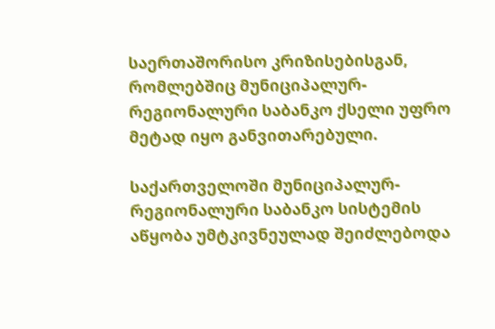საერთაშორისო კრიზისებისგან, რომლებშიც მუნიციპალურ-რეგიონალური საბანკო ქსელი უფრო მეტად იყო განვითარებული.

საქართველოში მუნიციპალურ-რეგიონალური საბანკო სისტემის აწყობა უმტკივნეულად შეიძლებოდა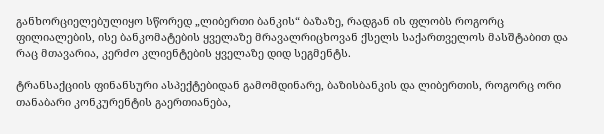განხორციელებულიყო სწორედ „ლიბერთი ბანკის“ ბაზაზე, რადგან ის ფლობს როგორც ფილიალების, ისე ბანკომატების ყველაზე მრავალრიცხოვან ქსელს საქართველოს მასშტაბით და რაც მთავარია, კერძო კლიენტების ყველაზე დიდ სეგმენტს.

ტრანსაქციის ფინანსური ასპექტებიდან გამომდინარე, ბაზისბანკის და ლიბერთის, როგორც ორი თანაბარი კონკურენტის გაერთიანება,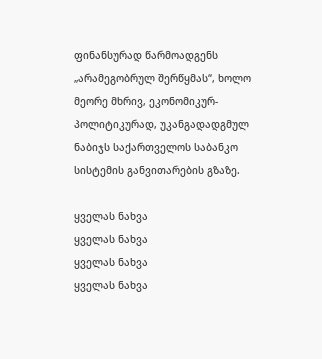ფინანსურად წარმოადგენს „არამეგობრულ შერწყმას“, ხოლო მეორე მხრივ, ეკონომიკურ-პოლიტიკურად, უკანგადადგმულ ნაბიჯს საქართველოს საბანკო სისტემის განვითარების გზაზე.

ყველას ნახვა
ყველას ნახვა
ყველას ნახვა
ყველას ნახვა